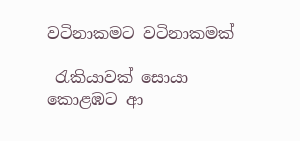වටිනාකමට වටිනාකමක්

 රැකියාවක් සොයා කොළඹට ආ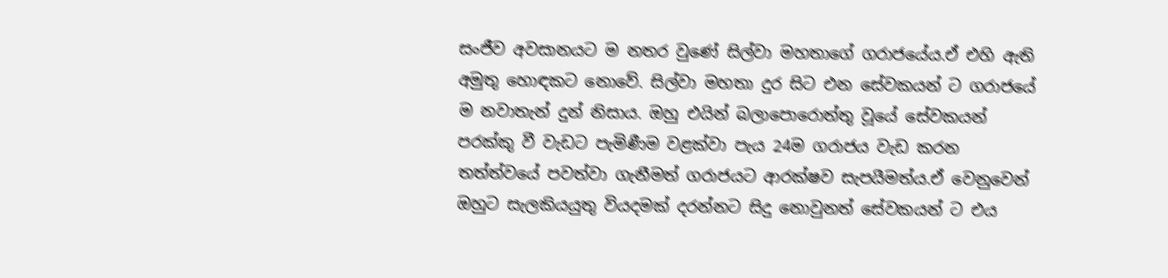සංජීව අවසානයට ම නතර වුණේ සිල්වා මහතාගේ ගරාජයේය.ඒ එහි ඇති අමුතු හොඳකට නොවේ. සිල්වා මහතා දුර සිට එන සේවකයන් ට ගරාජයේ ම නවාතැන් දුන් නිසාය. ඔහු එයින් බලාපොරොත්තු වූයේ සේවකයන් පරක්කු වී වැඩට පැමිණීම වළක්වා පැය 24ම ගරාජය වැඩ කරන තත්ත්වයේ පවත්වා ගැනීමත් ගරාජයට ආරක්ෂව සැපයීමත්ය.ඒ වෙනුවෙන් ඔහුට සැලකියයුතු වියදමක් දරන්නට සිදු නොවුනත් සේවකයන් ට එය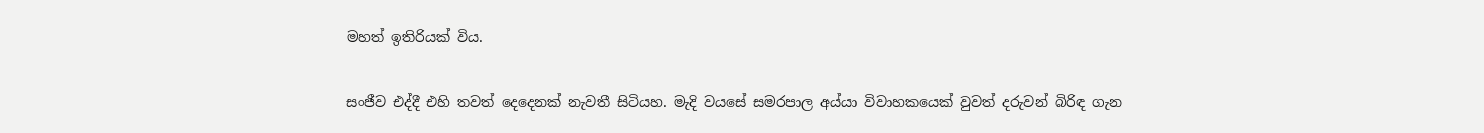මහත් ඉතිරියක් විය.

සංජීව එද්දී එහි තවත් දෙදෙනක් නැවතී සිටියහ. මැදි වයසේ සමරපාල අය්යා විවාහකයෙක් වුවත් දරුවන් බිරිඳ ගැන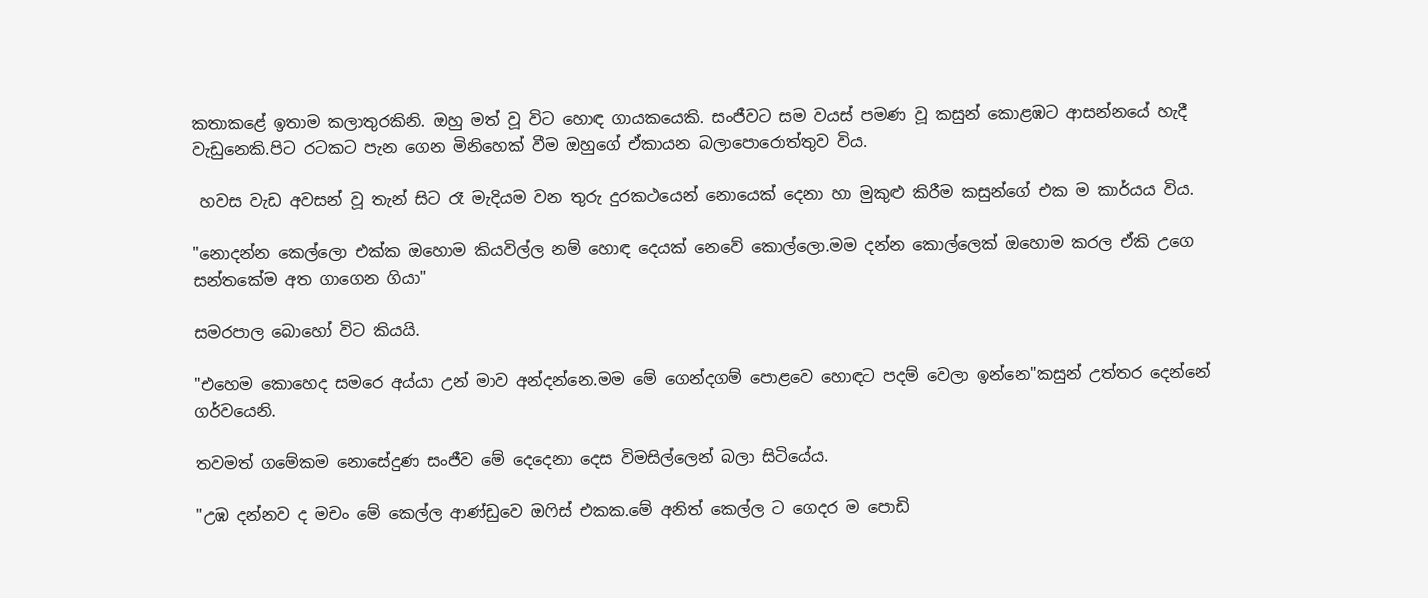කතාකළේ ඉතාම කලාතුරකිනි. ඔහු මත් වූ විට හොඳ ගායකයෙකි. සංජීවට සම වයස් පමණ වූ කසුන් කොළඹට ආසන්නයේ හැදී වැඩුනෙකි.පිට රටකට පැන ගෙන මිනිහෙක් වීම ඔහුගේ ඒකායන බලාපොරොත්තුව විය.

 හවස වැඩ අවසන් වූ තැන් සිට රෑ මැදියම වන තුරු දුරකථයෙන් නොයෙක් දෙනා හා මුකුළු කිරීම කසුන්ගේ එක ම කාර්යය විය.

"නොදන්න කෙල්ලො එක්ක ඔහොම කියවිල්ල නම් හොඳ දෙයක් නෙවේ කොල්ලො.මම දන්න කොල්ලෙක් ඔහොම කරල ඒකි උගෙ සන්තකේම අත ගාගෙන ගියා"

සමරපාල බොහෝ විට කියයි.

"එහෙම කොහෙද සමරෙ අය්යා උන් මාව අන්දන්නෙ.මම මේ ගෙන්දගම් පොළවෙ හොඳට පදම් වෙලා ඉන්නෙ"කසුන් උත්තර දෙන්නේ ගර්වයෙනි.

තවමත් ගමේකම නොසේදුණ සංජීව මේ දෙදෙනා දෙස විමසිල්ලෙන් බලා සිටියේය.

"උඹ දන්නව ද මචං මේ කෙල්ල ආණ්ඩුවෙ ඔෆිස් එකක.මේ අනිත් කෙල්ල ට ගෙදර ම පොඩි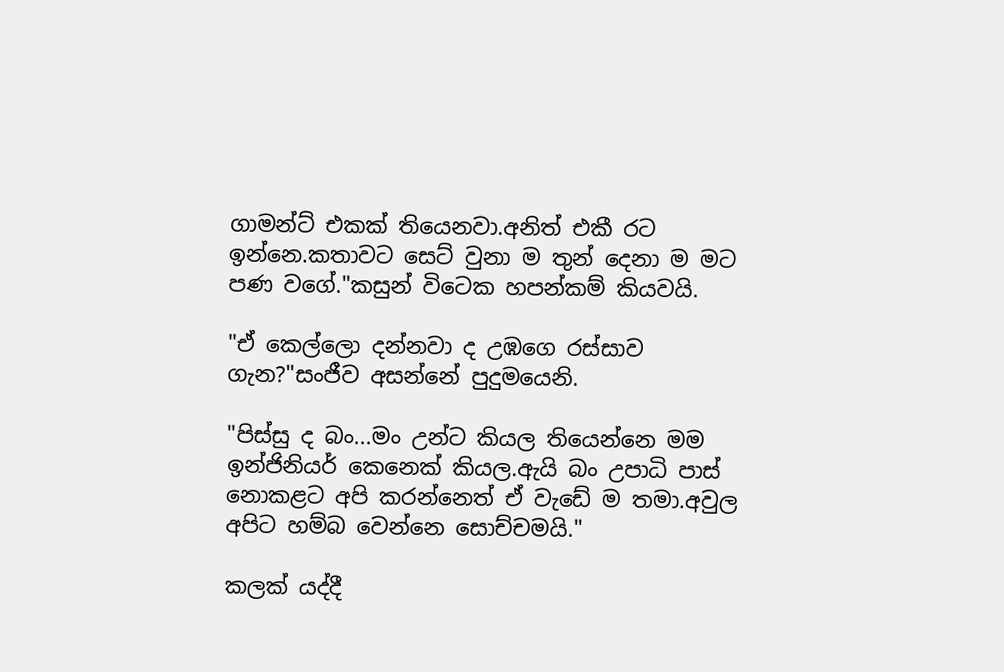ගාමන්ට් එකක් තියෙනවා.අනිත් එකී රට ඉන්නෙ.කතාවට සෙට් වුනා ම තුන් දෙනා ම මට පණ වගේ."කසුන් විටෙක හපන්කම් කියවයි.

"ඒ කෙල්ලො දන්නවා ද උඹගෙ රස්සාව ගැන?"සංජීව අසන්නේ පුදුමයෙනි.

"පිස්සු ද බං...මං උන්ට කියල තියෙන්නෙ මම ඉන්ජිනියර් කෙනෙක් කියල.ඇයි බං උපාධි පාස් නොකළට අපි කරන්නෙත් ඒ වැඩේ ම තමා.අවුල අපිට හම්බ වෙන්නෙ සොච්චමයි."

කලක් යද්දී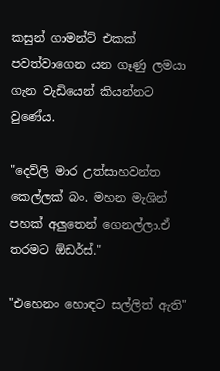කසුන් ගාමන්ට් එකක් පවත්වාගෙන යන ගෑණු ලමයා ගැන වැඩියෙන් කියන්නට වුණේය.

"දෙව්ලි මාර උත්සාහවන්ත කෙල්ලක් බං. මහන මැශින් පහක් අලුතෙන් ගෙනල්ලා.ඒ තරමට ඕඩර්ස්."

"එහෙනං හොඳට සල්ලිත් ඇති"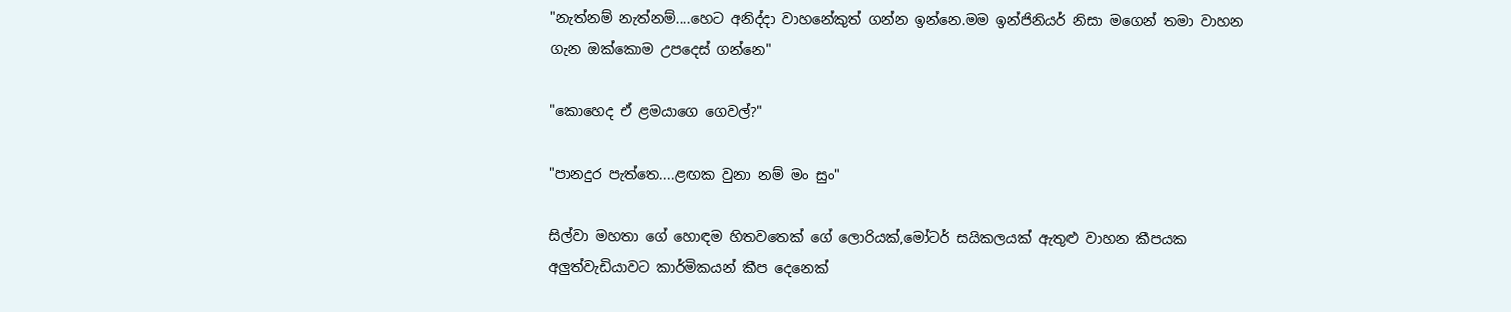"නැත්නම් නැත්නම්....හෙට අනිද්දා වාහනේකුත් ගන්න ඉන්නෙ.මම ඉන්ජිනියර් නිසා මගෙන් තමා වාහන ගැන ඔක්කොම උපදෙස් ගන්නෙ"

"කොහෙද ඒ ළමයාගෙ ගෙවල්?"

"පානදුර පැත්තෙ....ළඟක වුනා නම් මං සුං"

සිල්වා මහතා ගේ හොඳම හිතවතෙක් ගේ ලොරියක්,මෝටර් සයිකලයක් ඇතුළු වාහන කීපයක අලුත්වැඩියාවට කාර්මිකයන් කීප දෙනෙක්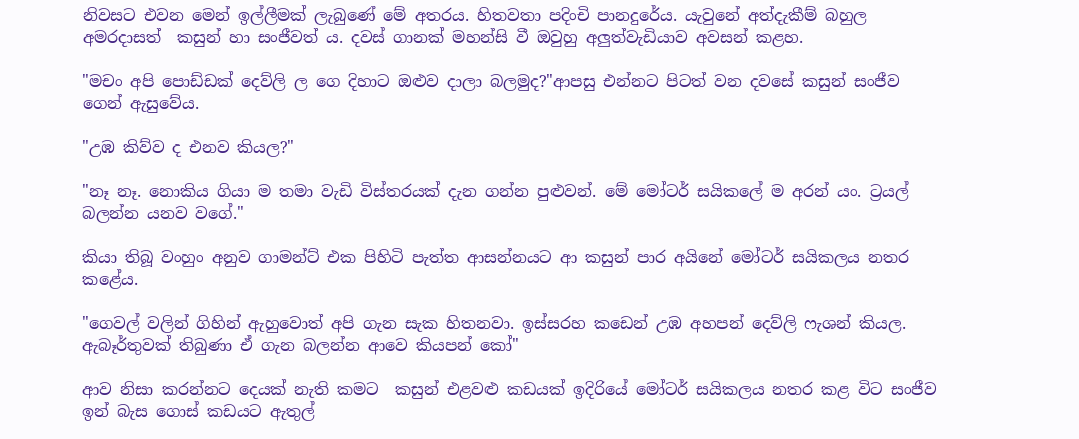නිවසට එවන මෙන් ඉල්ලීමක් ලැබුණේ මේ අතරය. හිතවතා පදිංචි පානදුරේය. යැවුනේ අත්දැකීම් බහුල අමරදාසත්  කසුන් හා සංජීවත් ය. දවස් ගානක් මහන්සි වී ඔවුහු අලුත්වැඩියාව අවසන් කළහ.

"මචං අපි පොඩ්ඩක් දෙව්ලි ල ගෙ දිහාට ඔළුව දාලා බලමුද?"ආපසු එන්නට පිටත් වන දවසේ කසුන් සංජීව ගෙන් ඇසුවේය.

"උඹ කිව්ව ද එනව කියල?"

"නෑ නෑ. නොකිය ගියා ම තමා වැඩි විස්තරයක් දැන ගන්න පුළුවන්. මේ මෝටර් සයිකලේ ම අරන් යං. ට්‍රයල් බලන්න යනව වගේ."

කියා තිබූ වංහුං අනුව ගාමන්ට් එක පිහිටි පැත්ත ආසන්නයට ආ කසුන් පාර අයිනේ මෝටර් සයිකලය නතර කළේය.

"ගෙවල් වලින් ගිහින් ඇහුවොත් අපි ගැන සැක හිතනවා. ඉස්සරහ කඩෙන් උඹ අහපන් දෙව්ලි ෆැශන් කියල. ඇබෑර්තුවක් තිබුණා ඒ ගැන බලන්න ආවෙ කියපන් කෝ"

ආව නිසා කරන්නට දෙයක් නැති කමට  කසුන් එළවළු කඩයක් ඉදිරියේ මෝටර් සයිකලය නතර කළ විට සංජීව ඉන් බැස ගොස් කඩයට ඇතුල්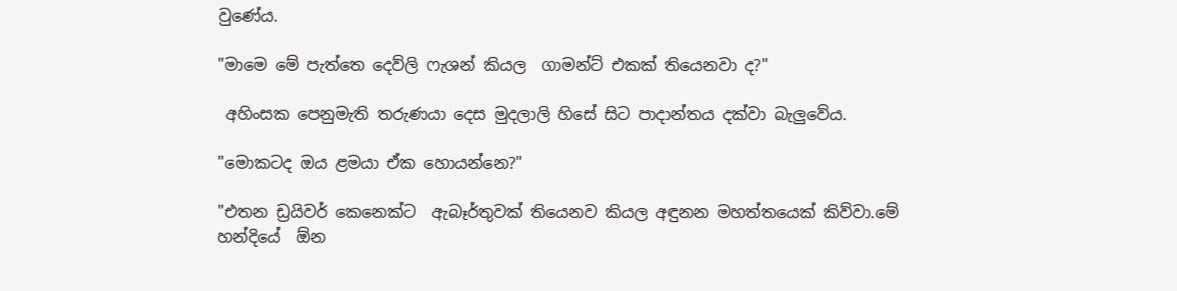වුණේය.

"මාමෙ මේ පැත්තෙ දෙව්ලි ෆැශන් කියල  ගාමන්ට් එකක් තියෙනවා ද?"

 අහිංසක පෙනුමැති තරුණයා දෙස මුදලාලි හිසේ සිට පාදාන්තය දක්වා බැලුවේය.

"මොකටද ඔය ළමයා ඒක හොයන්නෙ?"

"එතන ඩ්‍රයිවර් කෙනෙක්ට  ඇබෑර්තුවක් තියෙනව කියල අඳුනන මහත්තයෙක් කිව්වා.මේ හන්දියේ  ඕන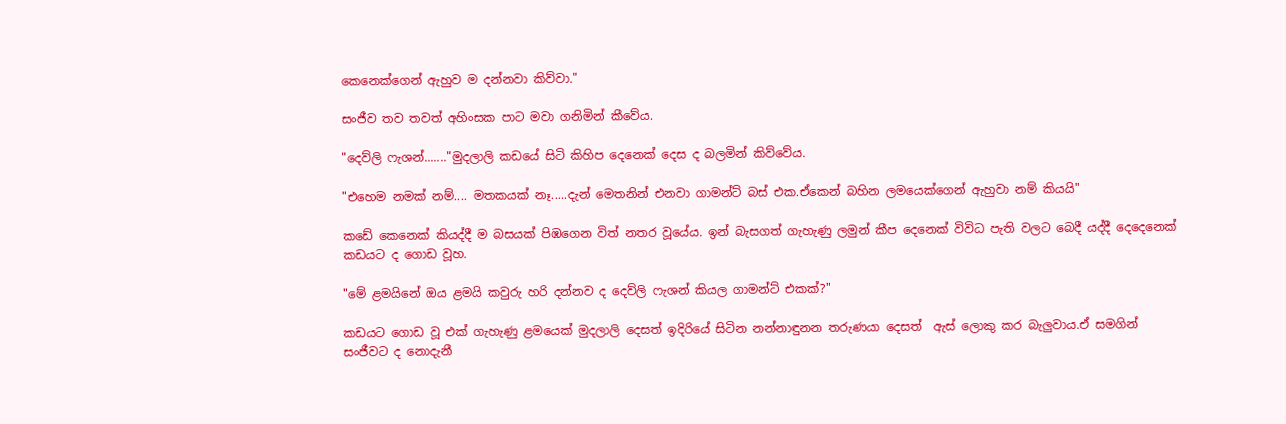කෙනෙක්ගෙන් ඇහුව ම දන්නවා කිව්වා."

සංජීව තව තවත් අහිංසක පාට මවා ගනිමින් කීවේය.

"දෙව්ලි ෆැශන්......."මුදලාලි කඩයේ සිටි කිහිප දෙනෙක් දෙස ද බලමින් කිව්වේය.

"එහෙම නමක් නම්.... මතකයක් නෑ.....දැන් මෙතනින් එනවා ගාමන්ට් බස් එක.ඒකෙන් බහින ලමයෙක්ගෙන් ඇහුවා නම් කියයි"

කඩේ කෙනෙක් කියද්දී ම බසයක් පිඹගෙන විත් නතර වූයේය. ඉන් බැසගත් ගැහැණු ලමුන් කීප දෙනෙක් විවිධ පැති වලට බෙදී යද්දී දෙදෙනෙක් කඩයට ද ගොඩ වූහ.

"මේ ළමයිනේ ඔය ළමයි කවුරු හරි දන්නව ද දෙව්ලි ෆැශන් කියල ගාමන්ට් එකක්?"

කඩයට ගොඩ වූ එක් ගැහැණු ළමයෙක් මුදලාලි දෙසත් ඉදිරියේ සිටින නන්නාඳුනන තරුණයා දෙසත්  ඇස් ලොකු කර බැලුවාය.ඒ සමගින් සංජීවට ද නොදැනී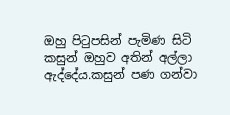ඔහු පිටුපසින් පැමිණ සිටි කසුන් ඔහුව අතින් අල්ලා ඇද්දේය.කසුන් පණ ගන්වා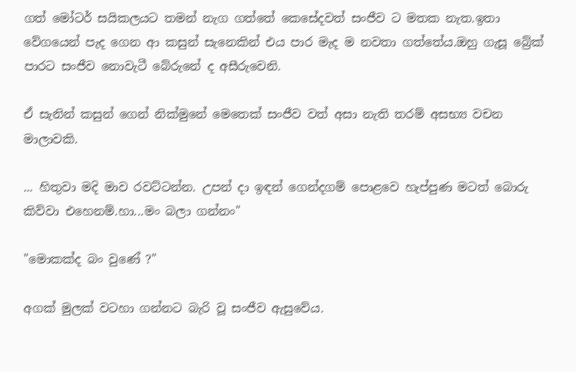ගත් මෝටර් සයිකලයට තමන් නැග ගත්තේ කෙසේදවත් සංජීව ට මතක නැත.ඉතා වේගයෙන් පැද ගෙන ආ කසුන් සැනෙකින් එය පාර මැද ම නවතා ගත්තේය.ඔහු ගැසූ බ්‍රේක් පාරට සංජීව නොවැටී බේරුනේ ද අසීරුවෙනි.

ඒ සැනින් කසුන් ගෙන් නික්මුනේ මෙතෙක් සංජීව වත් අසා නැති තරම් අසභ්‍ය වචන මාලාවකි.

... හිතුවා මදි මාව රවට්ටන්න. උපන් දා ඉඳන් ගෙන්දගම් පොළවෙ හැප්පුණ මටත් බොරු කිව්වා එහෙනම්.හා...මං බලා ගන්නං"

"මොකක්ද බං වුණේ ?"

අගක් මුලක් වටහා ගන්නට බැරි වූ සංජීව ඇසුවේය.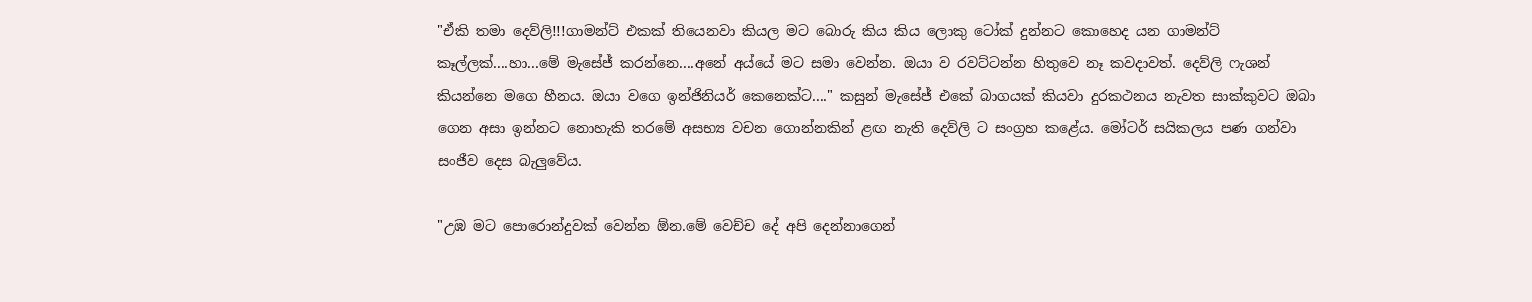"ඒකි තමා දෙව්ලි!!!ගාමන්ට් එකක් තියෙනවා කියල මට බොරු කිය කිය ලොකු ටෝක් දුන්නට කොහෙද යන ගාමන්ට් කෑල්ලක්....හා...මේ මැසේජ් කරන්නෙ....අනේ අය්යේ මට සමා වෙන්න. ඔයා ව රවට්ටන්න හිතුවෙ නෑ කවදාවත්. දෙව්ලි ෆැශන් කියන්නෙ මගෙ හීනය. ඔයා වගෙ ඉන්ජිනියර් කෙනෙක්ට...." කසුන් මැසේජ් එකේ බාගයක් කියවා දුරකථනය නැවත සාක්කුවට ඔබා ගෙන අසා ඉන්නට නොහැකි තරමේ අසභ්‍ය වචන ගොන්නකින් ළඟ නැති දෙව්ලි ට සංග්‍රහ කළේය. මෝටර් සයිකලය පණ ගන්වා සංජීව දෙස බැලුවේය.

"උඹ මට පොරොන්දුවක් වෙන්න ඕන.මේ වෙච්ච දේ අපි දෙන්නාගෙන්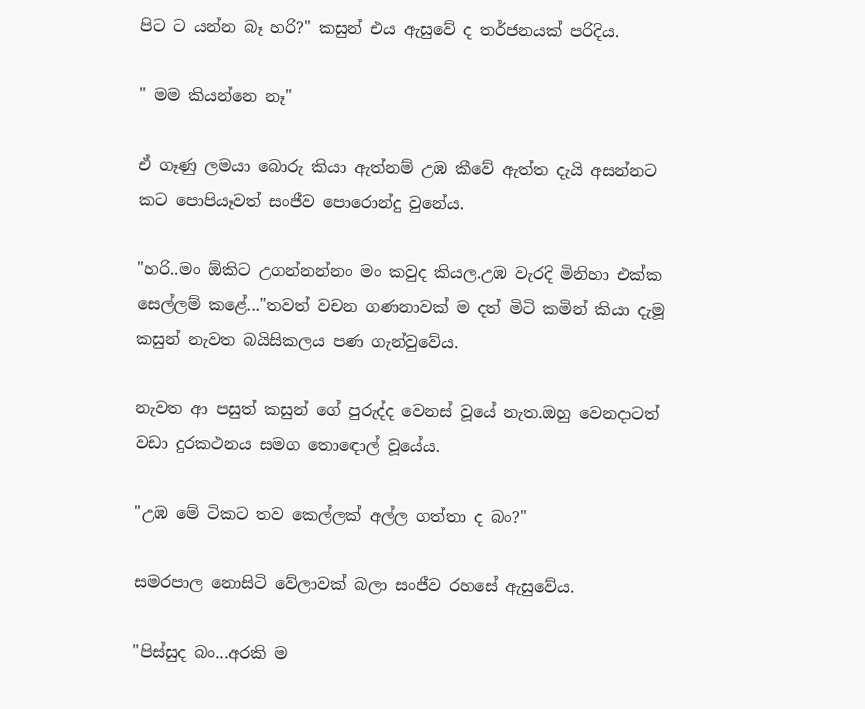පිට ට යන්න බෑ හරි?" කසුන් එය ඇසුවේ ද තර්ජනයක් පරිදිය.

" මම කියන්නෙ නෑ"

ඒ ගෑණු ලමයා බොරු කියා ඇත්නම් උඹ කීවේ ඇත්ත දැයි අසන්නට කට පොපියෑවත් සංජීව පොරොන්දු වුනේය.

"හරි..මං ඕකිට උගන්නන්නං මං කවුද කියල.උඹ වැරදි මිනිහා එක්ක සෙල්ලම් කළේ..."තවත් වචන ගණනාවක් ම දත් මිටි කමින් කියා දැමූ කසුන් නැවත බයිසිකලය පණ ගැන්වුවේය.

නැවත ආ පසුත් කසුන් ගේ පුරුද්ද වෙනස් වූයේ නැත.ඔහු වෙනදාටත් වඩා දුරකථනය සමග තොඳොල් වූයේය.

"උඹ මේ ටිකට තව කෙල්ලක් අල්ල ගත්තා ද බං?"

සමරපාල නොසිටි වේලාවක් බලා සංජීව රහසේ ඇසුවේය.

"පිස්සුද බං...අරකි ම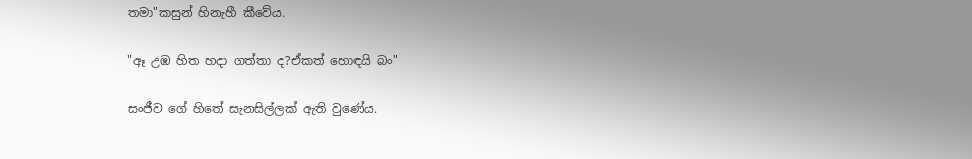තමා"කසුන් හිනැහී කීවේය.

"ඈ උඹ හිත හදා ගත්තා ද?ඒකත් හොඳයි බං"

සංජීව ගේ හිතේ සැනසිල්ලක් ඇති වුණේය.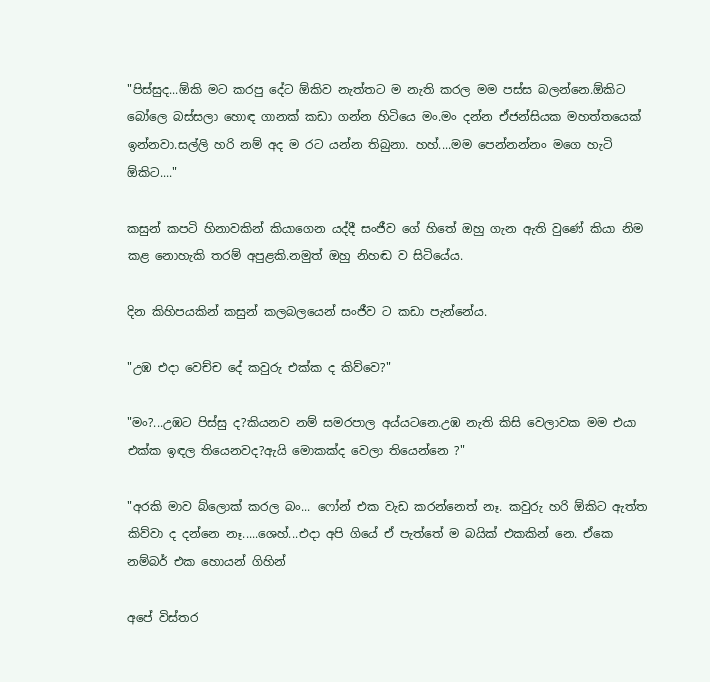"පිස්සුද...ඕකි මට කරපු දේට ඕකිව නැත්තට ම නැති කරල මම පස්ස බලන්නෙ.ඕකිට බෝලෙ බස්සලා හොඳ ගානක් කඩා ගන්න හිටියෙ මං.මං දන්න ඒජන්සියක මහත්තයෙක් ඉන්නවා.සල්ලි හරි නම් අද ම රට යන්න තිබුනා. හහ්....මම පෙන්නන්නං මගෙ හැටි ඕකිට...."

කසුන් කපටි හිනාවකින් කියාගෙන යද්දී සංජීව ගේ හිතේ ඔහු ගැන ඇති වුණේ කියා නිම කළ නොහැකි තරම් අපුළකි.නමුත් ඔහු නිහඬ ව සිටියේය.

දින කිහිපයකින් කසුන් කලබලයෙන් සංජීව ට කඩා පැන්නේය.

"උඹ එදා වෙච්ච දේ කවුරු එක්ක ද කිව්වෙ?"

"මං?...උඹට පිස්සු ද?කියනව නම් සමරපාල අය්යටනෙ.උඹ නැති කිසි වෙලාවක මම එයා එක්ක ඉඳල තියෙනවද?ඇයි මොකක්ද වෙලා තියෙන්නෙ ?"

"අරකි මාව බ්ලොක් කරල බං... ෆෝන් එක වැඩ කරන්නෙත් නෑ. කවුරු හරි ඕකිට ඇත්ත කිව්වා ද දන්නෙ නෑ.....ශෙහ්...එදා අපි ගියේ ඒ පැත්තේ ම බයික් එකකින් නෙ. ඒකෙ නම්බර් එක හොයන් ගිහින්

අපේ විස්තර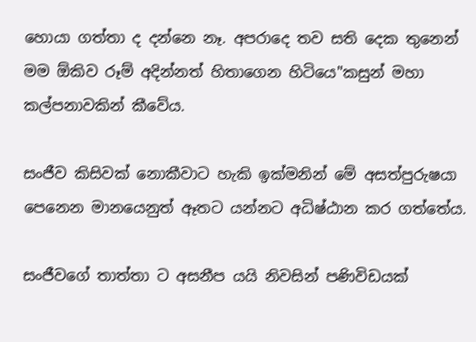හොයා ගත්තා ද දන්නෙ නෑ. අපරාදෙ තව සති දෙක තුනෙන් මම ඕකිව රූම් අදින්නත් හිතාගෙන හිටියෙ"කසුන් මහා කල්පනාවකින් කීවේය.

සංජීව කිසිවක් නොකීවාට හැකි ඉක්මනින් මේ අසත්පුරුෂයා පෙනෙන මානයෙනුත් ඈතට යන්නට අධිෂ්ඨාන කර ගත්තේය.

සංජීවගේ තාත්තා ට අසනීප යයි නිවසින් පණිවිඩයක්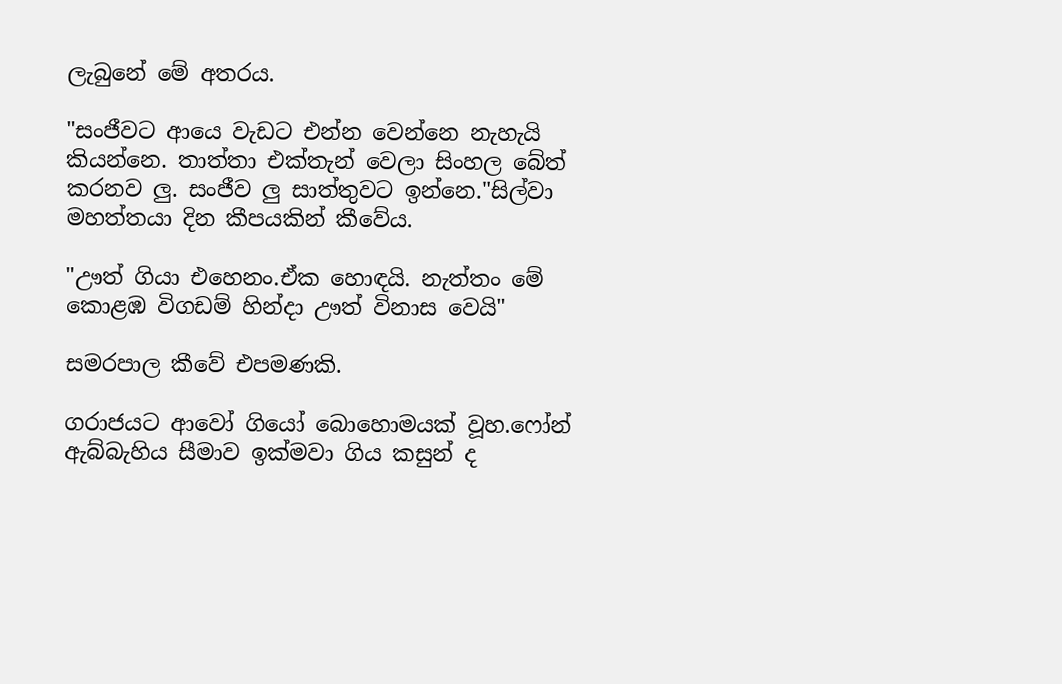ලැබුනේ මේ අතරය.

"සංජීවට ආයෙ වැඩට එන්න වෙන්නෙ නැහැයි කියන්නෙ. තාත්තා එක්තැන් වෙලා සිංහල බේත් කරනව ලු. සංජීව ලු සාත්තුවට ඉන්නෙ."සිල්වා මහත්තයා දින කීපයකින් කීවේය.

"ඌත් ගියා එහෙනං.ඒක හොඳයි. නැත්තං මේ කොළඹ විගඩම් හින්දා ඌත් විනාස වෙයි"

සමරපාල කීවේ එපමණකි.

ගරාජයට ආවෝ ගියෝ බොහොමයක් වූහ.ෆෝන් ඇබ්බැහිය සීමාව ඉක්මවා ගිය කසුන් ද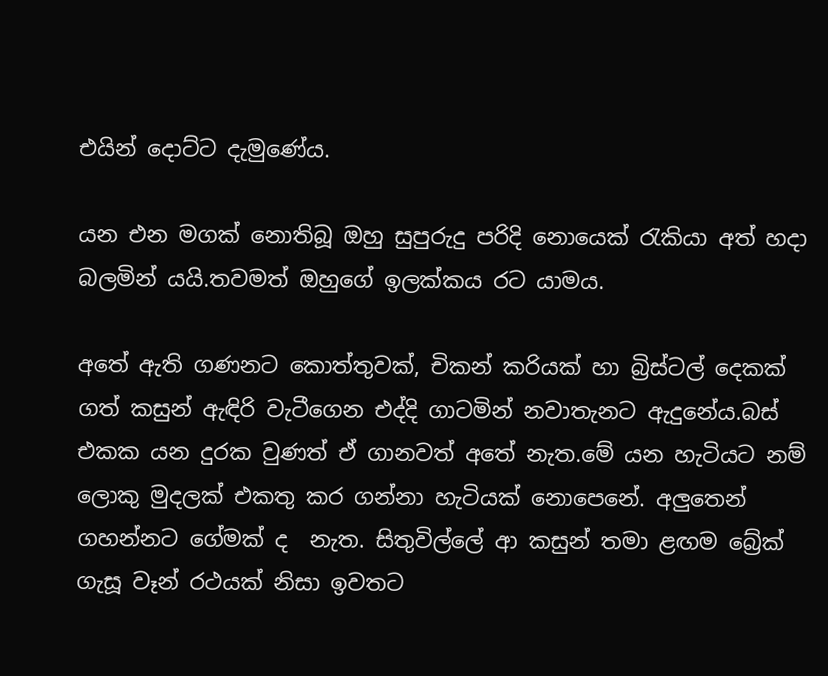එයින් දොට්ට දැමුණේය.

යන එන මගක් නොතිබූ ඔහු සුපුරුදු පරිදි නොයෙක් රැකියා අත් හදා බලමින් යයි.තවමත් ඔහුගේ ඉලක්කය රට යාමය.

අතේ ඇති ගණනට කොත්තුවක්, චිකන් කරියක් හා බ්‍රිස්ටල් දෙකක් ගත් කසුන් ඇඳිරි වැටීගෙන එද්දි ගාටමින් නවාතැනට ඇදුනේය.බස් එකක යන දුරක වුණත් ඒ ගානවත් අතේ නැත.මේ යන හැටියට නම් ලොකු මුදලක් එකතු කර ගන්නා හැටියක් නොපෙනේ. අලුතෙන් ගහන්නට ගේමක් ද  නැත. සිතුවිල්ලේ ආ කසුන් තමා ළඟම බ්‍රේක් ගැසූ වෑන් රථයක් නිසා ඉවතට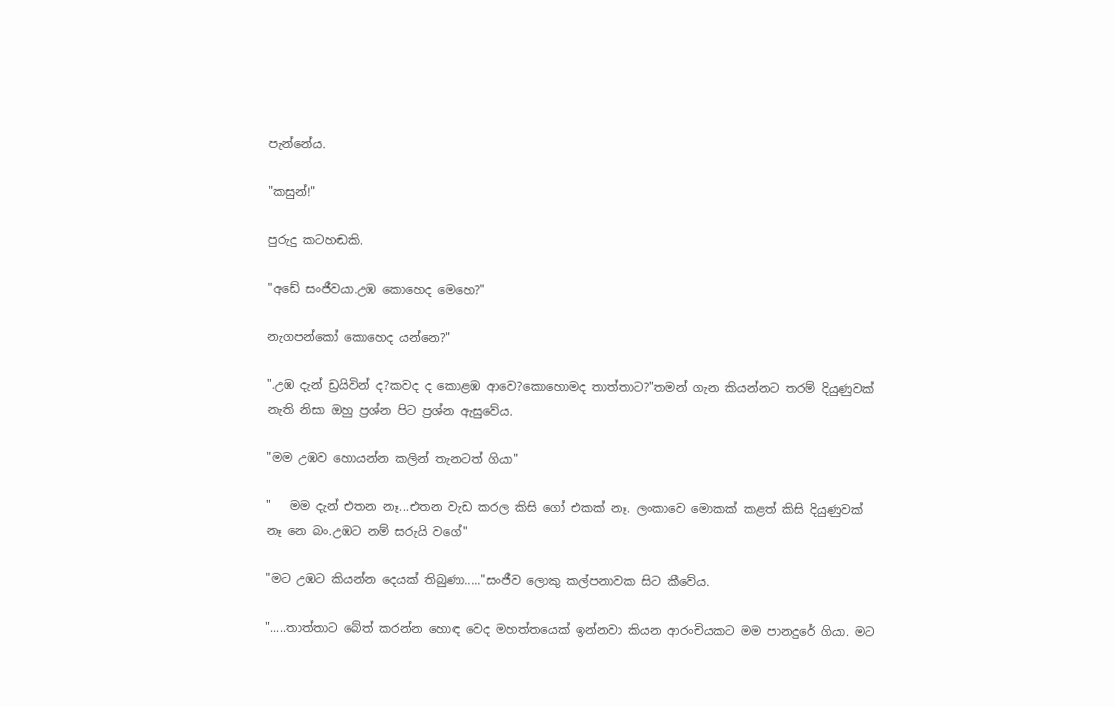පැන්නේය.

"කසුන්!"

පුරුදු කටහඬකි.

"අඩේ සංජීවයා.උඹ කොහෙද මෙහෙ?"

නැගපන්කෝ කොහෙද යන්නෙ?"

".උඹ දැන් ඩ්‍රයිවින් ද?කවද ද කොළඹ ආවෙ?කොහොමද තාත්තාට?"තමන් ගැන කියන්නට තරම් දියුණුවක් නැති නිසා ඔහු ප්‍රශ්න පිට ප්‍රශ්න ඇසුවේය.

"මම උඹව හොයන්න කලින් තැනටත් ගියා"

"   මම දැන් එතන නෑ...එතන වැඩ කරල කිසි ගෝ එකක් නෑ. ලංකාවෙ මොකක් කළත් කිසි දියුණුවක් නෑ නෙ බං.උඹට නම් සරුයි වගේ"

"මට උඹට කියන්න දෙයක් තිබුණා....."සංජීව ලොකු කල්පනාවක සිට කීවේය.

".....තාත්තාට බේත් කරන්න හොඳ වෙද මහත්තයෙක් ඉන්නවා කියන ආරංචියකට මම පානදුරේ ගියා. මට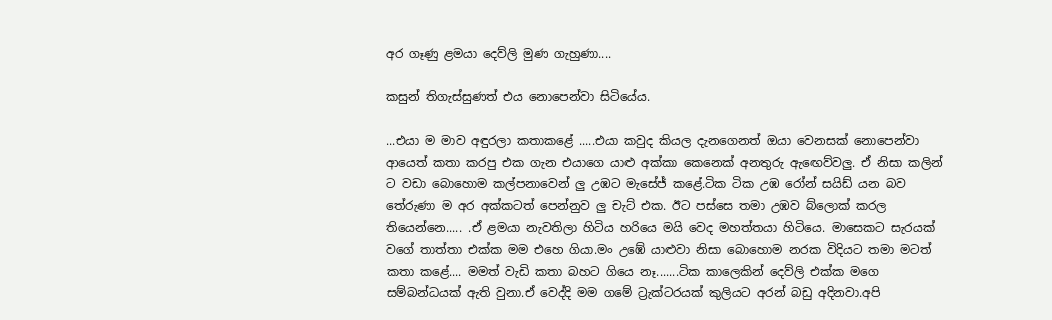අර ගෑණු ළමයා දෙව්ලි මුණ ගැහුණා....

කසුන් තිගැස්සුණත් එය නොපෙන්වා සිටියේය.

...එයා ම මාව අඳුරලා කතාකළේ .....එයා කවුද කියල දැනගෙනත් ඔයා වෙනසක් නොපෙන්වා ආයෙත් කතා කරපු එක ගැන එයාගෙ යාළු අක්කා කෙනෙක් අනතුරු ඇඟෙව්වලු. ඒ නිසා කලින් ට වඩා බොහොම කල්පනාවෙන් ලු උඹට මැසේජ් කළේ.ටික ටික උඹ රෝන් සයිඩ් යන බව තේරුණා ම අර අක්කටත් පෙන්නුව ලු චැට් එක. ඊට පස්සෙ තමා උඹව බ්ලොක් කරල තියෙන්නෙ..... .ඒ ළමයා නැවතිලා හිටිය හරියෙ මයි වෙද මහත්තයා හිටියෙ. මාසෙකට සැරයක් වගේ තාත්තා එක්ක මම එහෙ ගියා.මං උඹේ යාළුවා නිසා බොහොම නරක විදියට තමා මටත් කතා කළේ.... මමත් වැඩි කතා බහට ගියෙ නෑ.......ටික කාලෙකින් දෙව්ලි එක්ක මගෙ සම්බන්ධයක් ඇති වුනා.ඒ වෙද්දි මම ගමේ ට්‍රැක්ටරයක් කුලියට අරන් බඩු අදිනවා.අපි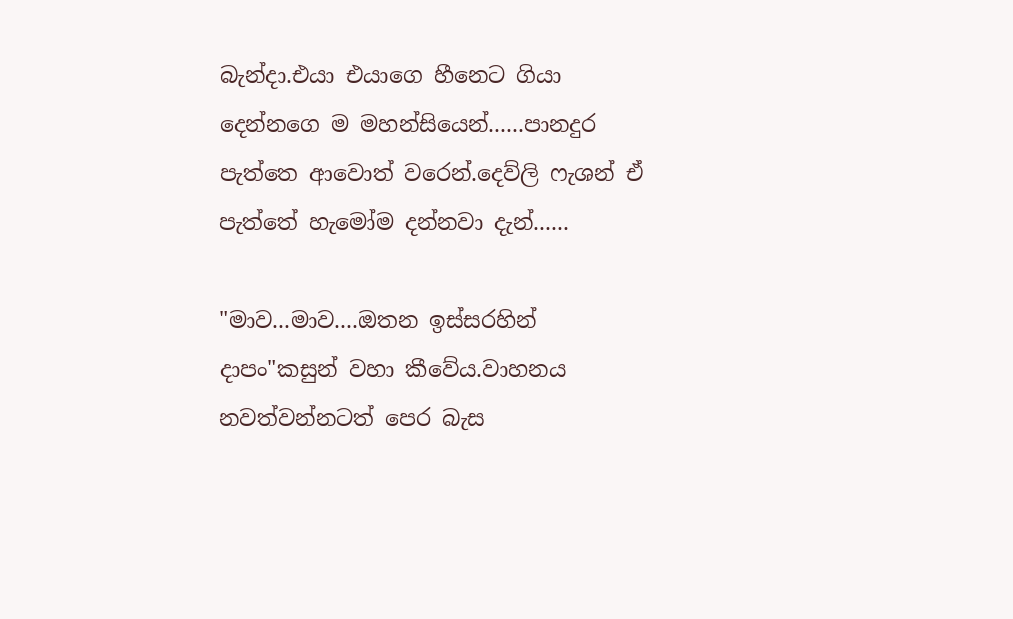බැන්දා.එයා එයාගෙ හීනෙට ගියා දෙන්නගෙ ම මහන්සියෙන්......පානදුර පැත්තෙ ආවොත් වරෙන්.දෙව්ලි ෆැශන් ඒ පැත්තේ හැමෝම දන්නවා දැන්......

"මාව...මාව....ඔතන ඉස්සරහින් දාපං"කසුන් වහා කීවේය.වාහනය නවත්වන්නටත් පෙර බැස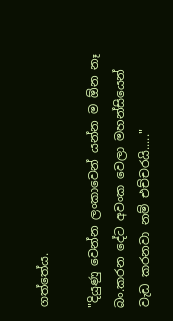ගත්තේය.

"දියුණු වෙන්න ලංකාවෙන් යන්න ම ඕන නෑ බං.කරන දේට අවංක වෙලා මහන්සියෙන් වැඩ කරනවා නම් එච්චරයි....."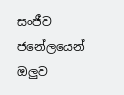සංජීව ජනේලයෙන් ඔලුව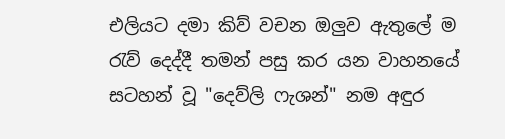එලියට දමා කිව් වචන ඔලුව ඇතුලේ ම රැව් දෙද්දී තමන් පසු කර යන වාහනයේ සටහන් වූ "දෙව්ලි ෆැශන්" නම අඳුර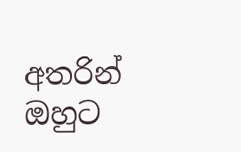අතරින් ඔහුට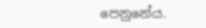පෙනුනේය.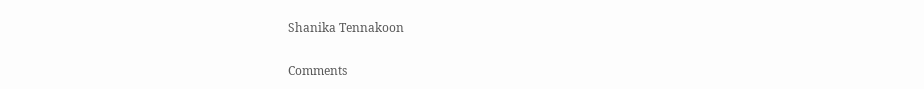Shanika Tennakoon

Comments